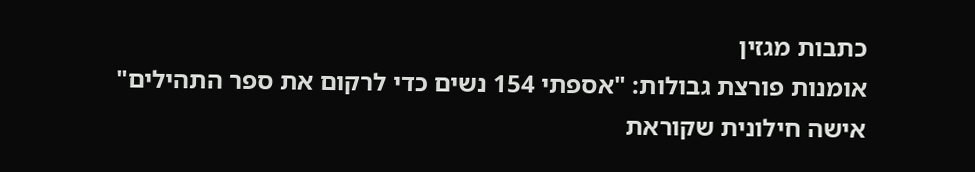כתבות מגזין
אומנות פורצת גבולות: "אספתי 154 נשים כדי לרקום את ספר התהילים"
אישה חילונית שקוראת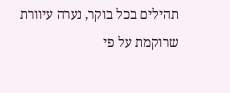תהילים בכל בוקר, נערה עיוורת שרוקמת על פי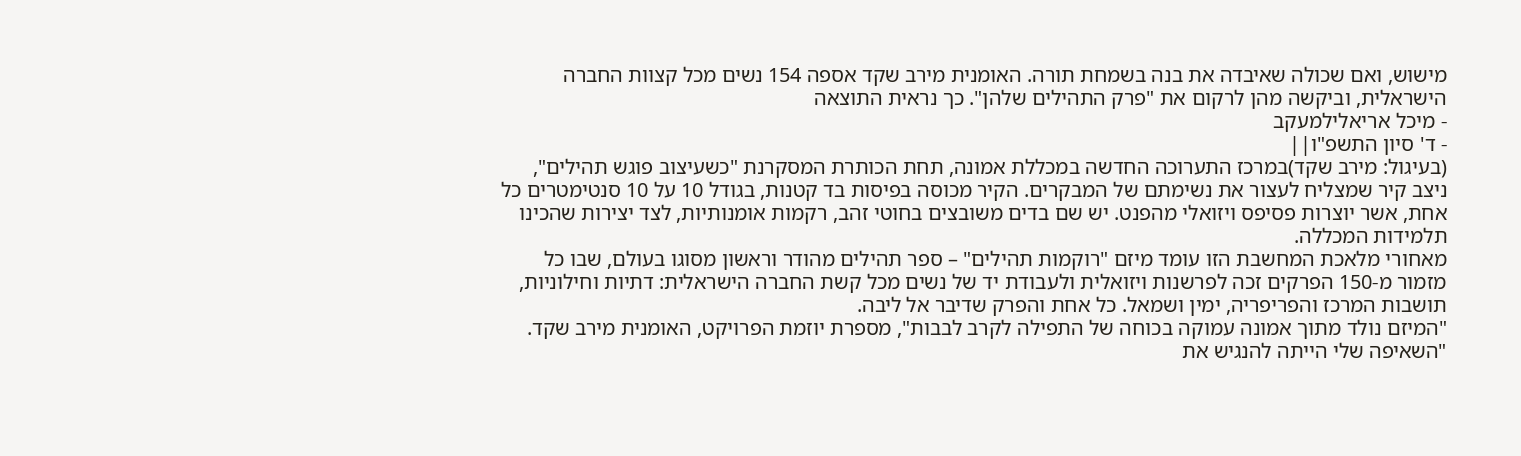מישוש, ואם שכולה שאיבדה את בנה בשמחת תורה. האומנית מירב שקד אספה 154 נשים מכל קצוות החברה הישראלית, וביקשה מהן לרקום את "פרק התהילים שלהן". כך נראית התוצאה
- מיכל אריאלילמעקב
- ד' סיון התשפ"ו||
(בעיגול: מירב שקד)במרכז התערוכה החדשה במכללת אמונה, תחת הכותרת המסקרנת "כשעיצוב פוגש תהילים", ניצב קיר שמצליח לעצור את נשימתם של המבקרים. הקיר מכוסה בפיסות בד קטנות, בגודל 10 על 10 סנטימטרים כל אחת, אשר יוצרות פסיפס ויזואלי מהפנט. יש שם בדים משובצים בחוטי זהב, רקמות אומנותיות, לצד יצירות שהכינו תלמידות המכללה.
מאחורי מלאכת המחשבת הזו עומד מיזם "רוקמות תהילים" – ספר תהילים מהודר וראשון מסוגו בעולם, שבו כל מזמור מ-150 הפרקים זכה לפרשנות ויזואלית ולעבודת יד של נשים מכל קשת החברה הישראלית: דתיות וחילוניות, תושבות המרכז והפריפריה, ימין ושמאל. כל אחת והפרק שדיבר אל ליבה.
"המיזם נולד מתוך אמונה עמוקה בכוחה של התפילה לקרב לבבות", מספרת יוזמת הפרויקט, האומנית מירב שקד. "השאיפה שלי הייתה להנגיש את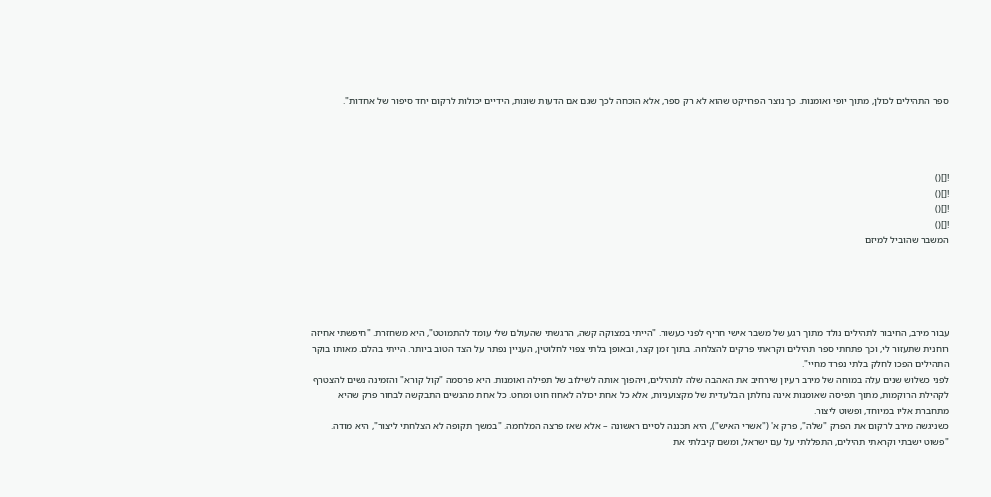ספר התהילים לכולן, מתוך יופי ואומנות. כך נוצר הפרויקט שהוא לא רק ספר, אלא הוכחה לכך שגם אם הדעות שונות, הידיים יכולות לרקום יחד סיפור של אחדות".




![]()
![]()
![]()
![]()
המשבר שהוביל למיזם





עבור מירב, החיבור לתהילים נולד מתוך רגע של משבר אישי חריף לפני כעשור. "הייתי במצוקה קשה, הרגשתי שהעולם שלי עומד להתמוטט", היא משחזרת. "חיפשתי אחיזה רוחנית שתעזור לי, וכך פתחתי ספר תהילים וקראתי פרקים להצלחה. בתוך זמן קצר, ובאופן בלתי צפוי לחלוטין, העניין נפתר על הצד הטוב ביותר. הייתי בהלם. מאותו בוקר התהילים הפכו לחלק בלתי נפרד מחיי".
לפני כשלוש שנים עלה במוחה של מירב רעיון שירחיב את האהבה שלה לתהילים, ויהפוך אותה לשילוב של תפילה ואומנות. היא פרסמה "קול קורא" והזמינה נשים להצטרף לקהילת הרוקמות, מתוך תפיסה שאומנות אינה נחלתן הבלעדית של מקצועניות, אלא כל אחת יכולה לאחוז חוט ומחט. כל אחת מהנשים התבקשה לבחור פרק שהיא מתחברת אליו במיוחד, ופשוט ליצור.
כשניגשה מירב לרקום את הפרק "שלה", פרק א' ("אשרי האיש"), היא תכננה לסיים ראשונה – אלא שאז פרצה המלחמה. "במשך תקופה לא הצלחתי ליצור", היא מודה. "פשוט ישבתי וקראתי תהילים, התפללתי על עם ישראל, ומשם קיבלתי את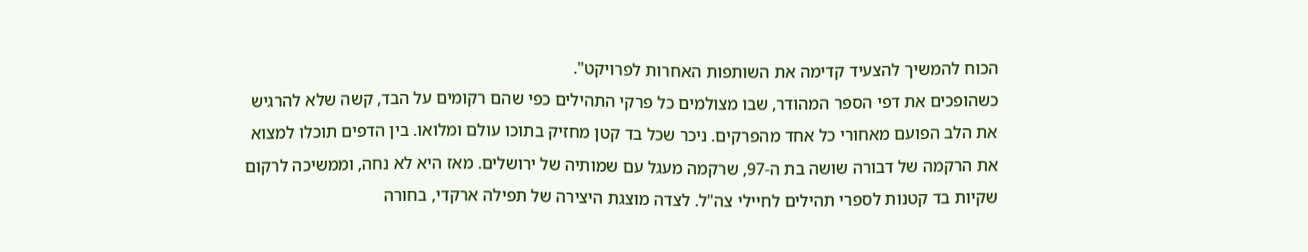הכוח להמשיך להצעיד קדימה את השותפות האחרות לפרויקט".
כשהופכים את דפי הספר המהודר, שבו מצולמים כל פרקי התהילים כפי שהם רקומים על הבד, קשה שלא להרגיש את הלב הפועם מאחורי כל אחד מהפרקים. ניכר שכל בד קטן מחזיק בתוכו עולם ומלואו. בין הדפים תוכלו למצוא את הרקמה של דבורה שושה בת ה-97, שרקמה מעגל עם שמותיה של ירושלים. מאז היא לא נחה, וממשיכה לרקום שקיות בד קטנות לספרי תהילים לחיילי צה"ל. לצדה מוצגת היצירה של תפילה ארקדי, בחורה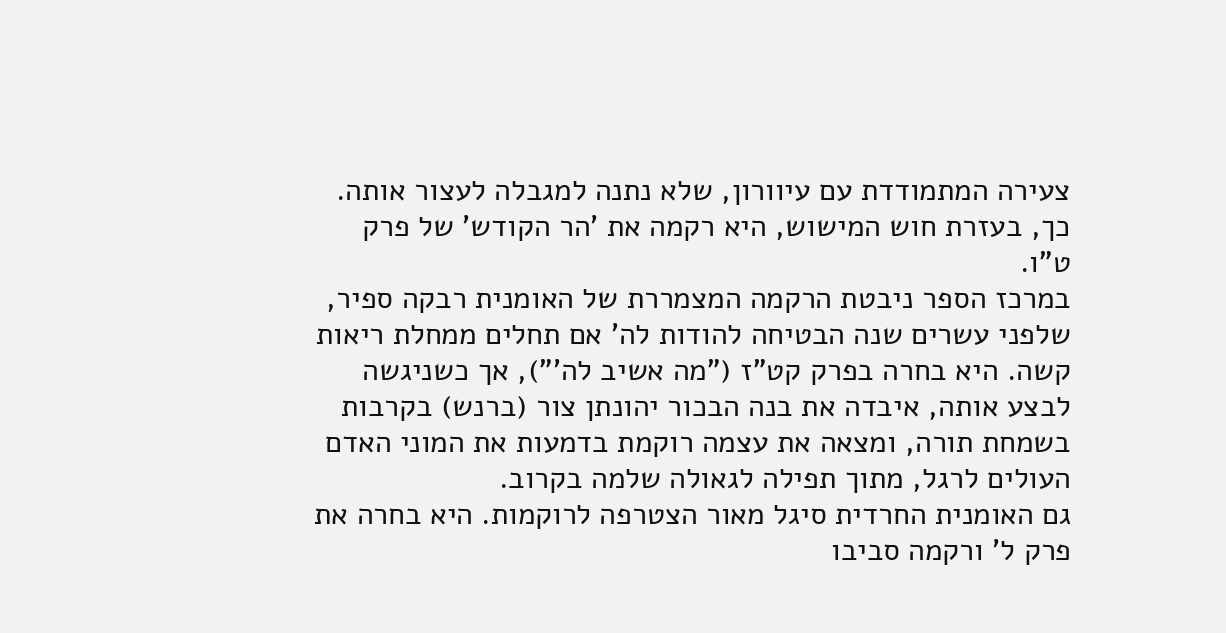צעירה המתמודדת עם עיוורון, שלא נתנה למגבלה לעצור אותה. כך, בעזרת חוש המישוש, היא רקמה את 'הר הקודש' של פרק ט"ו.
במרכז הספר ניבטת הרקמה המצמררת של האומנית רבקה ספיר, שלפני עשרים שנה הבטיחה להודות לה' אם תחלים ממחלת ריאות קשה. היא בחרה בפרק קט"ז ("מה אשיב לה'"), אך כשניגשה לבצע אותה, איבדה את בנה הבכור יהונתן צור (ברנש) בקרבות בשמחת תורה, ומצאה את עצמה רוקמת בדמעות את המוני האדם העולים לרגל, מתוך תפילה לגאולה שלמה בקרוב.
גם האומנית החרדית סיגל מאור הצטרפה לרוקמות. היא בחרה את פרק ל' ורקמה סביבו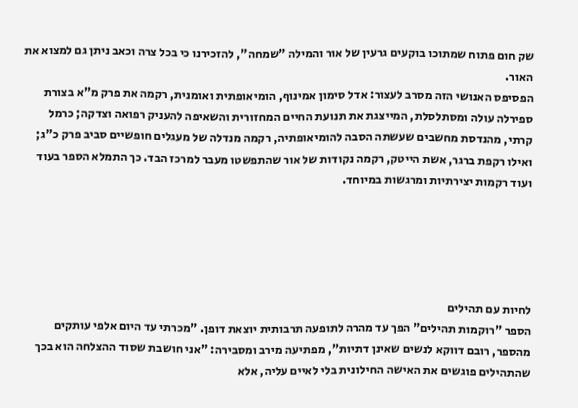שק חום פתוח שמתוכו בוקעים גרעין של אור והמילה "שמחה", להזכירנו כי בכל צרה וכאב ניתן גם למצוא את האור.
הפסיפס האנושי הזה מסרב לעצור: אדל סימון אמינוף, הומיאופתית ואומנית, רקמה את פרק מ"א בצורת ספירלה עולה ומסתלסלת, המייצגת את תנועת החיים המחזורית והשאיפה להעניק רפואה וצדקה; כרמל קרתי, מהנדסת מחשבים שעשתה הסבה להומיאופתיה, רקמה מנדלה של מעגלים חופשיים סביב פרק כ"ג; ואילו רקפת ברגר, אשת הייטק, רקמה נקודות של אור שהתפשטו מעבר למרכז הבד. כך התמלא הספר בעוד ועוד רקמות יצירתיות ומרגשות במיוחד.





לחיות עם תהילים
הספר "רוקמות תהילים" הפך עד מהרה לתופעה תרבותית יוצאת דופן. "מכרתי עד היום אלפי עותקים מהספר, רובם דווקא לנשים שאינן דתיות", מפתיעה מירב ומסבירה: "אני חושבת שסוד ההצלחה הוא בכך שהתהילים פוגשים את האישה החילונית בלי לאיים עליה, אלא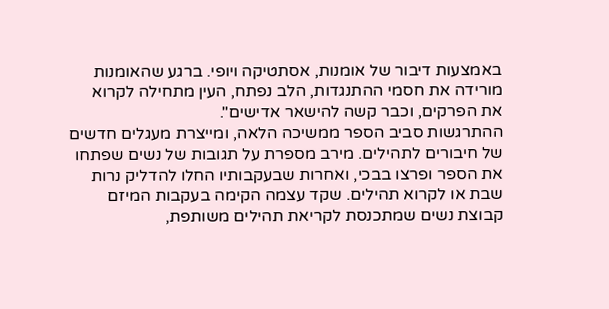באמצעות דיבור של אומנות, אסתטיקה ויופי. ברגע שהאומנות מורידה את חסמי ההתנגדות, הלב נפתח, העין מתחילה לקרוא את הפרקים, וכבר קשה להישאר אדישים".
ההתרגשות סביב הספר ממשיכה הלאה, ומייצרת מעגלים חדשים של חיבורים לתהילים. מירב מספרת על תגובות של נשים שפתחו את הספר ופרצו בבכי, ואחרות שבעקבותיו החלו להדליק נרות שבת או לקרוא תהילים. שקד עצמה הקימה בעקבות המיזם קבוצת נשים שמתכנסת לקריאת תהילים משותפת,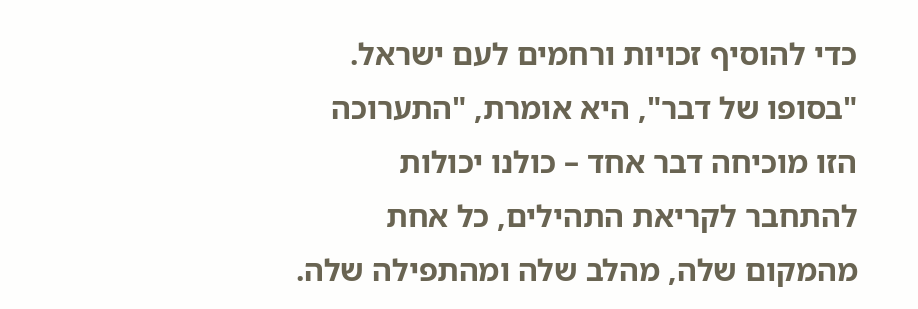כדי להוסיף זכויות ורחמים לעם ישראל.
"בסופו של דבר", היא אומרת, "התערוכה הזו מוכיחה דבר אחד – כולנו יכולות להתחבר לקריאת התהילים, כל אחת מהמקום שלה, מהלב שלה ומהתפילה שלה.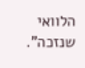הלוואי שנזכה".